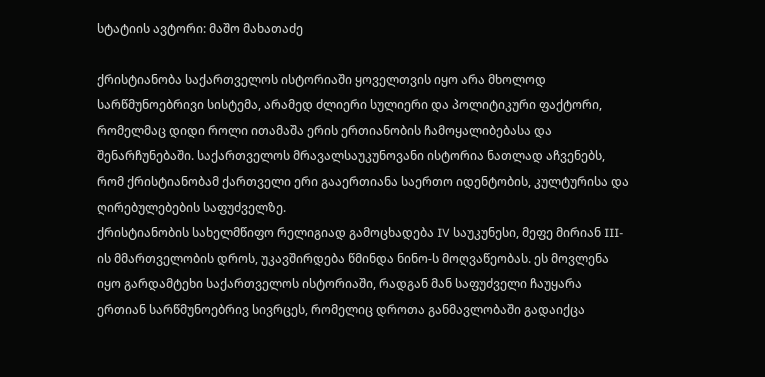სტატიის ავტორი: მაშო მახათაძე

ქრისტიანობა საქართველოს ისტორიაში ყოველთვის იყო არა მხოლოდ სარწმუნოებრივი სისტემა, არამედ ძლიერი სულიერი და პოლიტიკური ფაქტორი, რომელმაც დიდი როლი ითამაშა ერის ერთიანობის ჩამოყალიბებასა და შენარჩუნებაში. საქართველოს მრავალსაუკუნოვანი ისტორია ნათლად აჩვენებს, რომ ქრისტიანობამ ქართველი ერი გააერთიანა საერთო იდენტობის, კულტურისა და ღირებულებების საფუძველზე.
ქრისტიანობის სახელმწიფო რელიგიად გამოცხადება IV საუკუნესი, მეფე მირიან III-ის მმართველობის დროს, უკავშირდება წმინდა ნინო-ს მოღვაწეობას. ეს მოვლენა იყო გარდამტეხი საქართველოს ისტორიაში, რადგან მან საფუძველი ჩაუყარა ერთიან სარწმუნოებრივ სივრცეს, რომელიც დროთა განმავლობაში გადაიქცა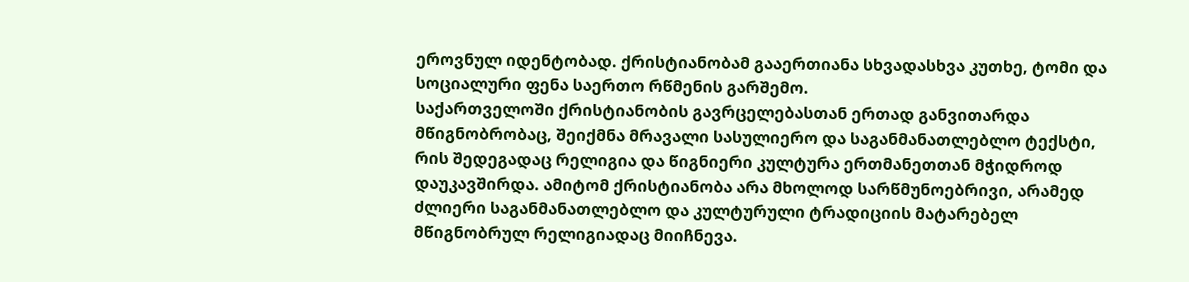ეროვნულ იდენტობად. ქრისტიანობამ გააერთიანა სხვადასხვა კუთხე, ტომი და სოციალური ფენა საერთო რწმენის გარშემო.
საქართველოში ქრისტიანობის გავრცელებასთან ერთად განვითარდა მწიგნობრობაც, შეიქმნა მრავალი სასულიერო და საგანმანათლებლო ტექსტი, რის შედეგადაც რელიგია და წიგნიერი კულტურა ერთმანეთთან მჭიდროდ დაუკავშირდა. ამიტომ ქრისტიანობა არა მხოლოდ სარწმუნოებრივი, არამედ ძლიერი საგანმანათლებლო და კულტურული ტრადიციის მატარებელ მწიგნობრულ რელიგიადაც მიიჩნევა.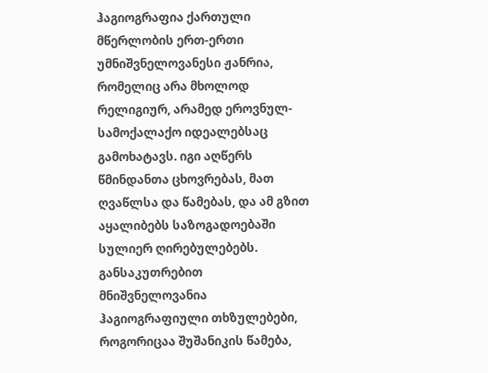ჰაგიოგრაფია ქართული მწერლობის ერთ-ერთი უმნიშვნელოვანესი ჟანრია, რომელიც არა მხოლოდ რელიგიურ, არამედ ეროვნულ-სამოქალაქო იდეალებსაც გამოხატავს. იგი აღწერს წმინდანთა ცხოვრებას, მათ ღვაწლსა და წამებას, და ამ გზით აყალიბებს საზოგადოებაში სულიერ ღირებულებებს. განსაკუთრებით მნიშვნელოვანია ჰაგიოგრაფიული თხზულებები, როგორიცაა შუშანიკის წამება,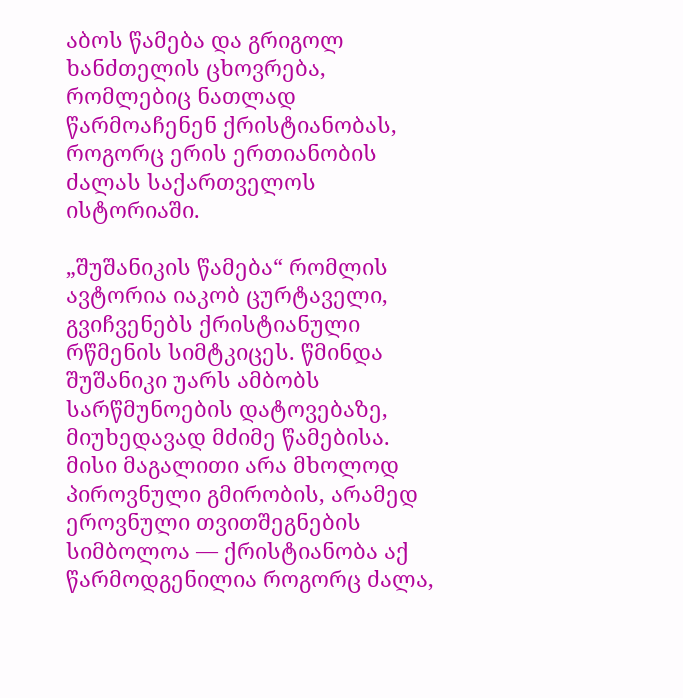აბოს წამება და გრიგოლ ხანძთელის ცხოვრება, რომლებიც ნათლად წარმოაჩენენ ქრისტიანობას, როგორც ერის ერთიანობის ძალას საქართველოს ისტორიაში.

„შუშანიკის წამება“ რომლის ავტორია იაკობ ცურტაველი, გვიჩვენებს ქრისტიანული რწმენის სიმტკიცეს. წმინდა შუშანიკი უარს ამბობს სარწმუნოების დატოვებაზე, მიუხედავად მძიმე წამებისა. მისი მაგალითი არა მხოლოდ პიროვნული გმირობის, არამედ ეროვნული თვითშეგნების სიმბოლოა — ქრისტიანობა აქ წარმოდგენილია როგორც ძალა,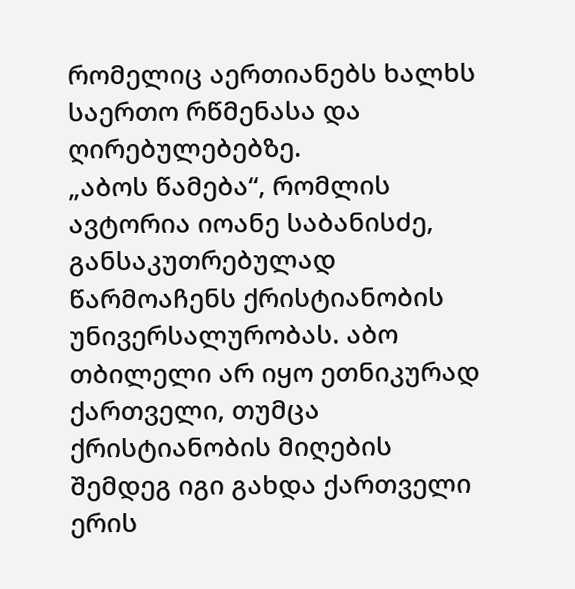რომელიც აერთიანებს ხალხს საერთო რწმენასა და ღირებულებებზე.
„აბოს წამება“, რომლის ავტორია იოანე საბანისძე, განსაკუთრებულად წარმოაჩენს ქრისტიანობის უნივერსალურობას. აბო თბილელი არ იყო ეთნიკურად ქართველი, თუმცა ქრისტიანობის მიღების შემდეგ იგი გახდა ქართველი ერის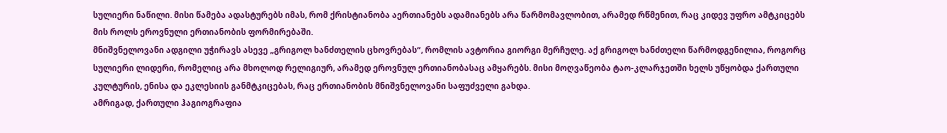სულიერი ნაწილი. მისი წამება ადასტურებს იმას, რომ ქრისტიანობა აერთიანებს ადამიანებს არა წარმომავლობით, არამედ რწმენით, რაც კიდევ უფრო ამტკიცებს მის როლს ეროვნული ერთიანობის ფორმირებაში.
მნიშვნელოვანი ადგილი უჭირავს ასევე „გრიგოლ ხანძთელის ცხოვრებას“, რომლის ავტორია გიორგი მერჩულე. აქ გრიგოლ ხანძთელი წარმოდგენილია, როგორც სულიერი ლიდერი, რომელიც არა მხოლოდ რელიგიურ, არამედ ეროვნულ ერთიანობასაც ამყარებს. მისი მოღვაწეობა ტაო-კლარჯეთში ხელს უწყობდა ქართული კულტურის, ენისა და ეკლესიის განმტკიცებას, რაც ერთიანობის მნიშვნელოვანი საფუძველი გახდა.
ამრიგად, ქართული ჰაგიოგრაფია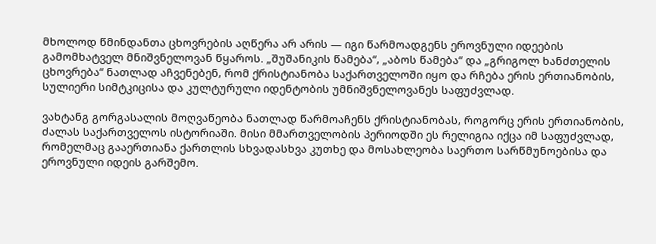მხოლოდ წმინდანთა ცხოვრების აღწერა არ არის — იგი წარმოადგენს ეროვნული იდეების გამომხატველ მნიშვნელოვან წყაროს. „შუშანიკის წამება“, „აბოს წამება“ და „გრიგოლ ხანძთელის ცხოვრება“ ნათლად აჩვენებენ, რომ ქრისტიანობა საქართველოში იყო და რჩება ერის ერთიანობის, სულიერი სიმტკიცისა და კულტურული იდენტობის უმნიშვნელოვანეს საფუძვლად.

ვახტანგ გორგასალის მოღვაწეობა ნათლად წარმოაჩენს ქრისტიანობას, როგორც ერის ერთიანობის, ძალას საქართველოს ისტორიაში. მისი მმართველობის პერიოდში ეს რელიგია იქცა იმ საფუძვლად, რომელმაც გააერთიანა ქართლის სხვადასხვა კუთხე და მოსახლეობა საერთო სარწმუნოებისა და ეროვნული იდეის გარშემო.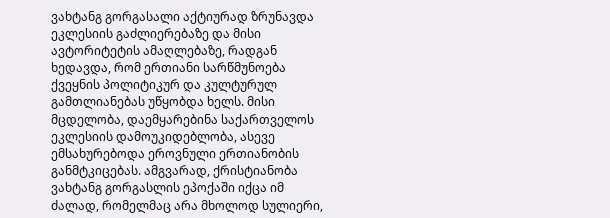ვახტანგ გორგასალი აქტიურად ზრუნავდა ეკლესიის გაძლიერებაზე და მისი ავტორიტეტის ამაღლებაზე, რადგან ხედავდა, რომ ერთიანი სარწმუნოება ქვეყნის პოლიტიკურ და კულტურულ გამთლიანებას უწყობდა ხელს. მისი მცდელობა, დაემყარებინა საქართველოს ეკლესიის დამოუკიდებლობა, ასევე ემსახურებოდა ეროვნული ერთიანობის განმტკიცებას. ამგვარად, ქრისტიანობა ვახტანგ გორგასლის ეპოქაში იქცა იმ ძალად, რომელმაც არა მხოლოდ სულიერი,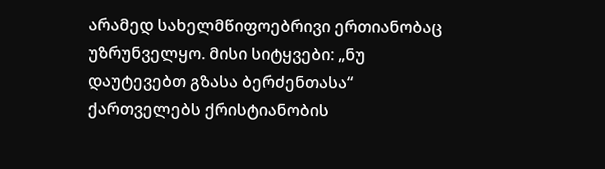არამედ სახელმწიფოებრივი ერთიანობაც უზრუნველყო. მისი სიტყვები: „ნუ დაუტევებთ გზასა ბერძენთასა“ ქართველებს ქრისტიანობის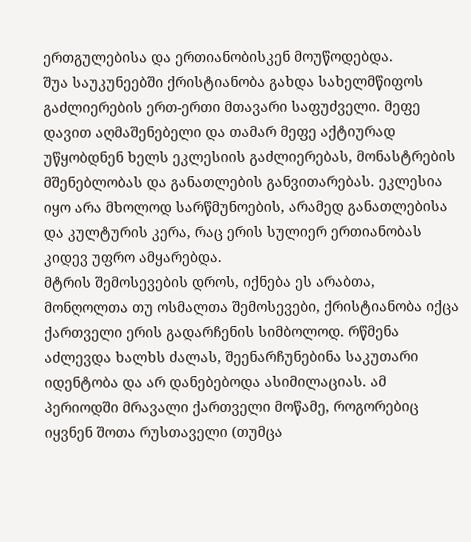ერთგულებისა და ერთიანობისკენ მოუწოდებდა.
შუა საუკუნეებში ქრისტიანობა გახდა სახელმწიფოს გაძლიერების ერთ-ერთი მთავარი საფუძველი. მეფე დავით აღმაშენებელი და თამარ მეფე აქტიურად უწყობდნენ ხელს ეკლესიის გაძლიერებას, მონასტრების მშენებლობას და განათლების განვითარებას. ეკლესია იყო არა მხოლოდ სარწმუნოების, არამედ განათლებისა და კულტურის კერა, რაც ერის სულიერ ერთიანობას კიდევ უფრო ამყარებდა.
მტრის შემოსევების დროს, იქნება ეს არაბთა, მონღოლთა თუ ოსმალთა შემოსევები, ქრისტიანობა იქცა ქართველი ერის გადარჩენის სიმბოლოდ. რწმენა აძლევდა ხალხს ძალას, შეენარჩუნებინა საკუთარი იდენტობა და არ დანებებოდა ასიმილაციას. ამ პერიოდში მრავალი ქართველი მოწამე, როგორებიც იყვნენ შოთა რუსთაველი (თუმცა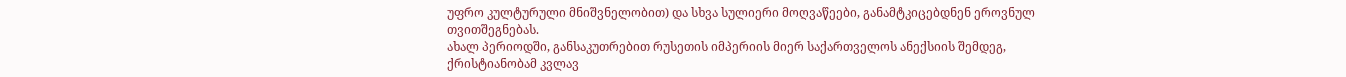უფრო კულტურული მნიშვნელობით) და სხვა სულიერი მოღვაწეები, განამტკიცებდნენ ეროვნულ თვითშეგნებას.
ახალ პერიოდში, განსაკუთრებით რუსეთის იმპერიის მიერ საქართველოს ანექსიის შემდეგ, ქრისტიანობამ კვლავ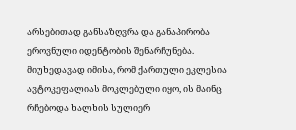არსებითად განსაზღვრა და განაპირობა ეროვნული იდენტობის შენარჩუნება. მიუხედავად იმისა, რომ ქართული ეკლესია ავტოკეფალიას მოკლებული იყო, ის მაინც რჩებოდა ხალხის სულიერ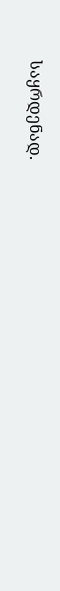საყრდენად.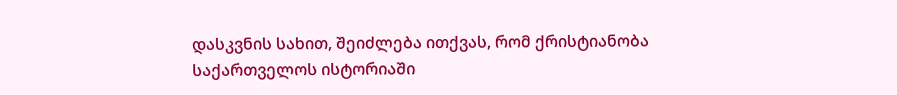დასკვნის სახით, შეიძლება ითქვას, რომ ქრისტიანობა საქართველოს ისტორიაში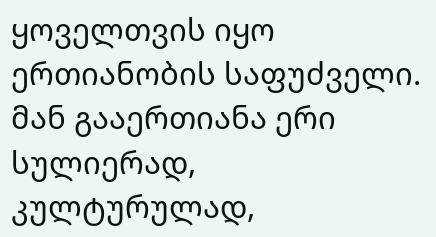ყოველთვის იყო ერთიანობის საფუძველი. მან გააერთიანა ერი სულიერად, კულტურულად,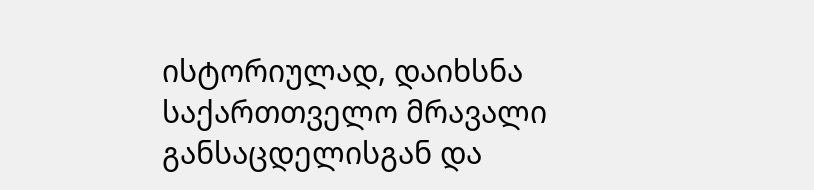ისტორიულად, დაიხსნა საქართთველო მრავალი განსაცდელისგან და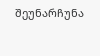შეუნარჩუნა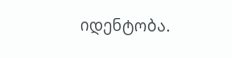იდენტობა.